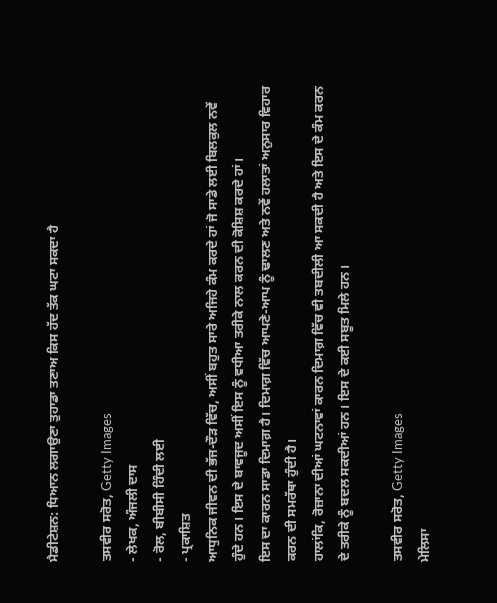ਮੈਡੀਟੇਸ਼ਨ: ਧਿਆਨ ਲਗਾਉਣਾ ਤੁਹਾਡਾ ਤਣਾਅ ਕਿਸ ਹੱਦ ਤੱਕ ਘਟਾ ਸਕਦਾ ਹੈ

ਤਸਵੀਰ ਸਰੋਤ, Getty Images
- ਲੇਖਕ, ਅੰਜਲੀ ਦਾਸ
- ਰੋਲ, ਬੀਬੀਸੀ ਹਿੰਦੀ ਲਈ
- ਪ੍ਰਕਾਸ਼ਿਤ
ਆਧੁਨਿਕ ਜੀਵਨ ਦੀ ਭੱਜ-ਦੌੜ ਵਿੱਚ, ਅਸੀਂ ਬਹੁਤ ਸਾਰੇ ਅਜਿਹੇ ਕੰਮ ਕਰਦੇ ਹਾਂ ਜੋ ਸਾਡੇ ਲਈ ਬਿਲਕੁਲ ਨਵੇਂ ਹੁੰਦੇ ਹਨ। ਇਸ ਦੇ ਬਾਵਜੂਦ ਅਸੀਂ ਇਸ ਨੂੰ ਵਧੀਆ ਤਰੀਕੇ ਨਾਲ ਕਰਨ ਦੀ ਕੋਸ਼ਿਸ਼ ਕਰਦੇ ਹਾਂ।
ਇਸ ਦਾ ਕਾਰਨ ਸਾਡਾ ਦਿਮਾਗ਼ ਹੈ। ਦਿਮਾਗ਼ ਵਿੱਚ ਆਪਣੇ-ਆਪ ਨੂੰ ਢਾਲਣ ਅਤੇ ਨਵੇਂ ਹਲਾਤਾਂ ਅਨੁਸਾਰ ਵਿਹਾਰ ਕਰਨ ਦੀ ਸਮਰੱਥਾ ਹੁੰਦੀ ਹੈ।
ਹਾਲਾਂਕਿ, ਰੋਜ਼ਾਨਾ ਦੀਆਂ ਘਟਨਾਵਾਂ ਕਾਰਨ ਦਿਮਾਗ਼ ਵਿੱਚ ਵੀ ਤਬਦੀਲੀ ਆ ਸਕਦੀ ਹੈ ਅਤੇ ਇਸ ਦੇ ਕੰਮ ਕਰਨ ਦੇ ਤਰੀਕੇ ਨੂੰ ਬਦਲ ਸਕਦੀਆਂ ਹਨ। ਇਸ ਦੇ ਕਈ ਸਬੂਤ ਮਿਲੇ ਹਨ।

ਤਸਵੀਰ ਸਰੋਤ, Getty Images
ਮੇਲਿਸਾ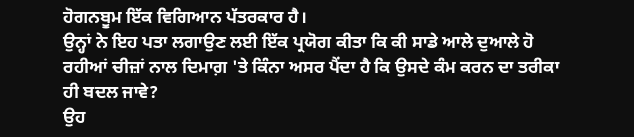ਹੋਗਨਬੂਮ ਇੱਕ ਵਿਗਿਆਨ ਪੱਤਰਕਾਰ ਹੈ।
ਉਨ੍ਹਾਂ ਨੇ ਇਹ ਪਤਾ ਲਗਾਉਣ ਲਈ ਇੱਕ ਪ੍ਰਯੋਗ ਕੀਤਾ ਕਿ ਕੀ ਸਾਡੇ ਆਲੇ ਦੁਆਲੇ ਹੋ ਰਹੀਆਂ ਚੀਜ਼ਾਂ ਨਾਲ ਦਿਮਾਗ਼ 'ਤੇ ਕਿੰਨਾ ਅਸਰ ਪੈਂਦਾ ਹੈ ਕਿ ਉਸਦੇ ਕੰਮ ਕਰਨ ਦਾ ਤਰੀਕਾ ਹੀ ਬਦਲ ਜਾਵੇ?
ਉਹ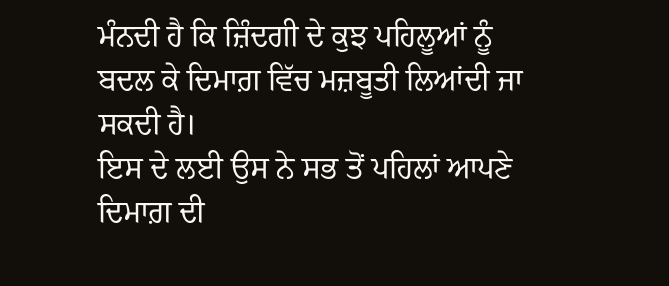ਮੰਨਦੀ ਹੈ ਕਿ ਜ਼ਿੰਦਗੀ ਦੇ ਕੁਝ ਪਹਿਲੂਆਂ ਨੂੰ ਬਦਲ ਕੇ ਦਿਮਾਗ਼ ਵਿੱਚ ਮਜ਼ਬੂਤੀ ਲਿਆਂਦੀ ਜਾ ਸਕਦੀ ਹੈ।
ਇਸ ਦੇ ਲਈ ਉਸ ਨੇ ਸਭ ਤੋਂ ਪਹਿਲਾਂ ਆਪਣੇ ਦਿਮਾਗ਼ ਦੀ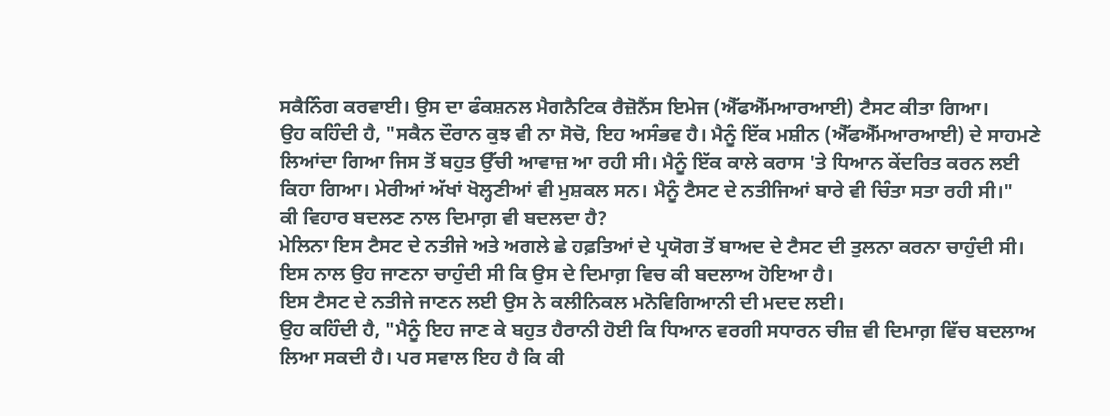ਸਕੈਨਿੰਗ ਕਰਵਾਈ। ਉਸ ਦਾ ਫੰਕਸ਼ਨਲ ਮੈਗਨੈਟਿਕ ਰੈਜ਼ੋਨੈਂਸ ਇਮੇਜ (ਐੱਫਐੱਮਆਰਆਈ) ਟੈਸਟ ਕੀਤਾ ਗਿਆ।
ਉਹ ਕਹਿੰਦੀ ਹੈ, "ਸਕੈਨ ਦੌਰਾਨ ਕੁਝ ਵੀ ਨਾ ਸੋਚੋ, ਇਹ ਅਸੰਭਵ ਹੈ। ਮੈਨੂੰ ਇੱਕ ਮਸ਼ੀਨ (ਐੱਫਐੱਮਆਰਆਈ) ਦੇ ਸਾਹਮਣੇ ਲਿਆਂਦਾ ਗਿਆ ਜਿਸ ਤੋਂ ਬਹੁਤ ਉੱਚੀ ਆਵਾਜ਼ ਆ ਰਹੀ ਸੀ। ਮੈਨੂੰ ਇੱਕ ਕਾਲੇ ਕਰਾਸ 'ਤੇ ਧਿਆਨ ਕੇਂਦਰਿਤ ਕਰਨ ਲਈ ਕਿਹਾ ਗਿਆ। ਮੇਰੀਆਂ ਅੱਖਾਂ ਖੋਲ੍ਹਣੀਆਂ ਵੀ ਮੁਸ਼ਕਲ ਸਨ। ਮੈਨੂੰ ਟੈਸਟ ਦੇ ਨਤੀਜਿਆਂ ਬਾਰੇ ਵੀ ਚਿੰਤਾ ਸਤਾ ਰਹੀ ਸੀ।"
ਕੀ ਵਿਹਾਰ ਬਦਲਣ ਨਾਲ ਦਿਮਾਗ਼ ਵੀ ਬਦਲਦਾ ਹੈ?
ਮੇਲਿਨਾ ਇਸ ਟੈਸਟ ਦੇ ਨਤੀਜੇ ਅਤੇ ਅਗਲੇ ਛੇ ਹਫ਼ਤਿਆਂ ਦੇ ਪ੍ਰਯੋਗ ਤੋਂ ਬਾਅਦ ਦੇ ਟੈਸਟ ਦੀ ਤੁਲਨਾ ਕਰਨਾ ਚਾਹੁੰਦੀ ਸੀ।
ਇਸ ਨਾਲ ਉਹ ਜਾਣਨਾ ਚਾਹੁੰਦੀ ਸੀ ਕਿ ਉਸ ਦੇ ਦਿਮਾਗ਼ ਵਿਚ ਕੀ ਬਦਲਾਅ ਹੋਇਆ ਹੈ।
ਇਸ ਟੈਸਟ ਦੇ ਨਤੀਜੇ ਜਾਣਨ ਲਈ ਉਸ ਨੇ ਕਲੀਨਿਕਲ ਮਨੋਵਿਗਿਆਨੀ ਦੀ ਮਦਦ ਲਈ।
ਉਹ ਕਹਿੰਦੀ ਹੈ, "ਮੈਨੂੰ ਇਹ ਜਾਣ ਕੇ ਬਹੁਤ ਹੈਰਾਨੀ ਹੋਈ ਕਿ ਧਿਆਨ ਵਰਗੀ ਸਧਾਰਨ ਚੀਜ਼ ਵੀ ਦਿਮਾਗ਼ ਵਿੱਚ ਬਦਲਾਅ ਲਿਆ ਸਕਦੀ ਹੈ। ਪਰ ਸਵਾਲ ਇਹ ਹੈ ਕਿ ਕੀ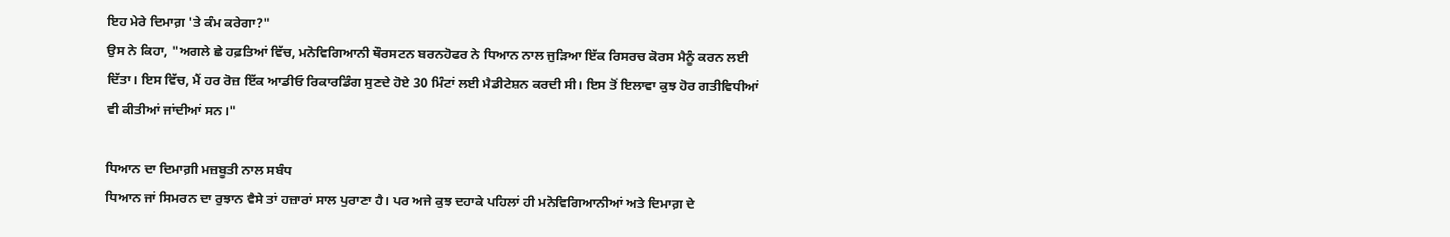ਇਹ ਮੇਰੇ ਦਿਮਾਗ਼ 'ਤੇ ਕੰਮ ਕਰੇਗਾ?"
ਉਸ ਨੇ ਕਿਹਾ, "ਅਗਲੇ ਛੇ ਹਫ਼ਤਿਆਂ ਵਿੱਚ, ਮਨੋਵਿਗਿਆਨੀ ਥੌਰਸਟਨ ਬਰਨਹੋਫਰ ਨੇ ਧਿਆਨ ਨਾਲ ਜੁੜਿਆ ਇੱਕ ਰਿਸਰਚ ਕੋਰਸ ਮੈਨੂੰ ਕਰਨ ਲਈ ਦਿੱਤਾ। ਇਸ ਵਿੱਚ, ਮੈਂ ਹਰ ਰੋਜ਼ ਇੱਕ ਆਡੀਓ ਰਿਕਾਰਡਿੰਗ ਸੁਣਦੇ ਹੋਏ 30 ਮਿੰਟਾਂ ਲਈ ਮੈਡੀਟੇਸ਼ਨ ਕਰਦੀ ਸੀ। ਇਸ ਤੋਂ ਇਲਾਵਾ ਕੁਝ ਹੋਰ ਗਤੀਵਿਧੀਆਂ ਵੀ ਕੀਤੀਆਂ ਜਾਂਦੀਆਂ ਸਨ।"

ਧਿਆਨ ਦਾ ਦਿਮਾਗ਼ੀ ਮਜ਼ਬੂਤੀ ਨਾਲ ਸਬੰਧ
ਧਿਆਨ ਜਾਂ ਸਿਮਰਨ ਦਾ ਰੁਝਾਨ ਵੈਸੇ ਤਾਂ ਹਜ਼ਾਰਾਂ ਸਾਲ ਪੁਰਾਣਾ ਹੈ। ਪਰ ਅਜੇ ਕੁਝ ਦਹਾਕੇ ਪਹਿਲਾਂ ਹੀ ਮਨੋਵਿਗਿਆਨੀਆਂ ਅਤੇ ਦਿਮਾਗ਼ ਦੇ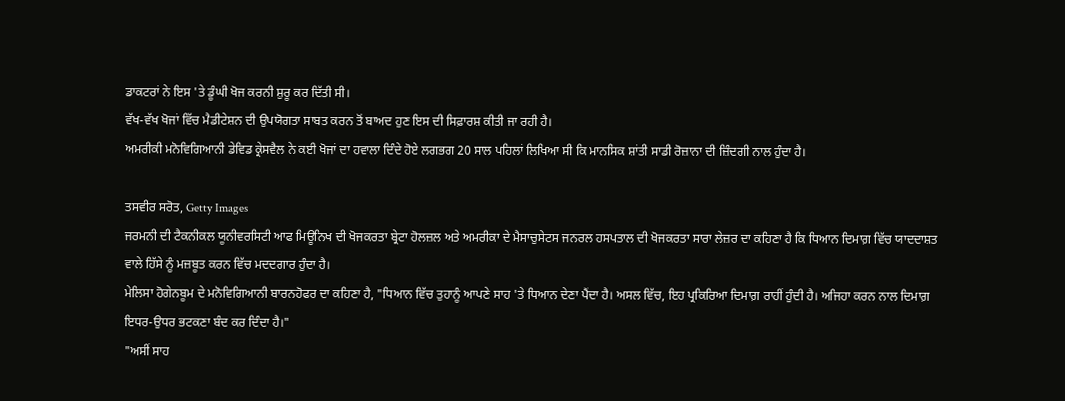ਡਾਕਟਰਾਂ ਨੇ ਇਸ 'ਤੇ ਡੂੰਘੀ ਖੋਜ ਕਰਨੀ ਸ਼ੁਰੂ ਕਰ ਦਿੱਤੀ ਸੀ।
ਵੱਖ-ਵੱਖ ਖੋਜਾਂ ਵਿੱਚ ਮੈਡੀਟੇਸ਼ਨ ਦੀ ਉਪਯੋਗਤਾ ਸਾਬਤ ਕਰਨ ਤੋਂ ਬਾਅਦ ਹੁਣ ਇਸ ਦੀ ਸਿਫ਼ਾਰਸ਼ ਕੀਤੀ ਜਾ ਰਹੀ ਹੈ।
ਅਮਰੀਕੀ ਮਨੋਵਿਗਿਆਨੀ ਡੇਵਿਡ ਕ੍ਰੇਸਵੈਲ ਨੇ ਕਈ ਖੋਜਾਂ ਦਾ ਹਵਾਲਾ ਦਿੰਦੇ ਹੋਏ ਲਗਭਗ 20 ਸਾਲ ਪਹਿਲਾਂ ਲਿਖਿਆ ਸੀ ਕਿ ਮਾਨਸਿਕ ਸ਼ਾਂਤੀ ਸਾਡੀ ਰੋਜ਼ਾਨਾ ਦੀ ਜ਼ਿੰਦਗੀ ਨਾਲ ਹੁੰਦਾ ਹੈ।

ਤਸਵੀਰ ਸਰੋਤ, Getty Images
ਜਰਮਨੀ ਦੀ ਟੈਕਨੀਕਲ ਯੂਨੀਵਰਸਿਟੀ ਆਫ ਮਿਊਨਿਖ ਦੀ ਖੋਜਕਰਤਾ ਬ੍ਰੇਟਾ ਹੋਲਜ਼ਲ ਅਤੇ ਅਮਰੀਕਾ ਦੇ ਮੈਸਾਚੁਸੇਟਸ ਜਨਰਲ ਹਸਪਤਾਲ ਦੀ ਖੋਜਕਰਤਾ ਸਾਰਾ ਲੇਜ਼ਰ ਦਾ ਕਹਿਣਾ ਹੈ ਕਿ ਧਿਆਨ ਦਿਮਾਗ਼ ਵਿੱਚ ਯਾਦਦਾਸ਼ਤ ਵਾਲੇ ਹਿੱਸੇ ਨੂੰ ਮਜ਼ਬੂਤ ਕਰਨ ਵਿੱਚ ਮਦਦਗਾਰ ਹੁੰਦਾ ਹੈ।
ਮੇਲਿਸਾ ਹੋਗੇਨਬੂਮ ਦੇ ਮਨੋਵਿਗਿਆਨੀ ਬਾਰਨਹੋਫਰ ਦਾ ਕਹਿਣਾ ਹੈ, "ਧਿਆਨ ਵਿੱਚ ਤੁਹਾਨੂੰ ਆਪਣੇ ਸਾਹ 'ਤੇ ਧਿਆਨ ਦੇਣਾ ਪੈਂਦਾ ਹੈ। ਅਸਲ ਵਿੱਚ, ਇਹ ਪ੍ਰਕਿਰਿਆ ਦਿਮਾਗ਼ ਰਾਹੀਂ ਹੁੰਦੀ ਹੈ। ਅਜਿਹਾ ਕਰਨ ਨਾਲ ਦਿਮਾਗ਼ ਇਧਰ-ਉਧਰ ਭਟਕਣਾ ਬੰਦ ਕਰ ਦਿੰਦਾ ਹੈ।"
"ਅਸੀਂ ਸਾਹ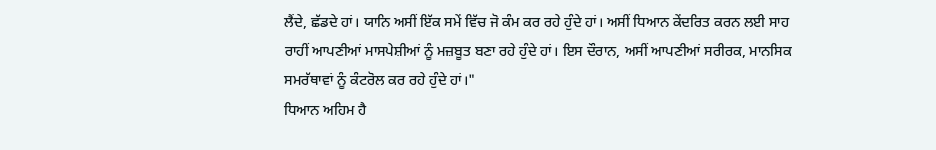ਲੈਂਦੇ, ਛੱਡਦੇ ਹਾਂ। ਯਾਨਿ ਅਸੀਂ ਇੱਕ ਸਮੇਂ ਵਿੱਚ ਜੋ ਕੰਮ ਕਰ ਰਹੇ ਹੁੰਦੇ ਹਾਂ। ਅਸੀਂ ਧਿਆਨ ਕੇਂਦਰਿਤ ਕਰਨ ਲਈ ਸਾਹ ਰਾਹੀਂ ਆਪਣੀਆਂ ਮਾਸਪੇਸ਼ੀਆਂ ਨੂੰ ਮਜ਼ਬੂਤ ਬਣਾ ਰਹੇ ਹੁੰਦੇ ਹਾਂ। ਇਸ ਦੌਰਾਨ, ਅਸੀਂ ਆਪਣੀਆਂ ਸਰੀਰਕ, ਮਾਨਸਿਕ ਸਮਰੱਥਾਵਾਂ ਨੂੰ ਕੰਟਰੋਲ ਕਰ ਰਹੇ ਹੁੰਦੇ ਹਾਂ।"
ਧਿਆਨ ਅਹਿਮ ਹੈ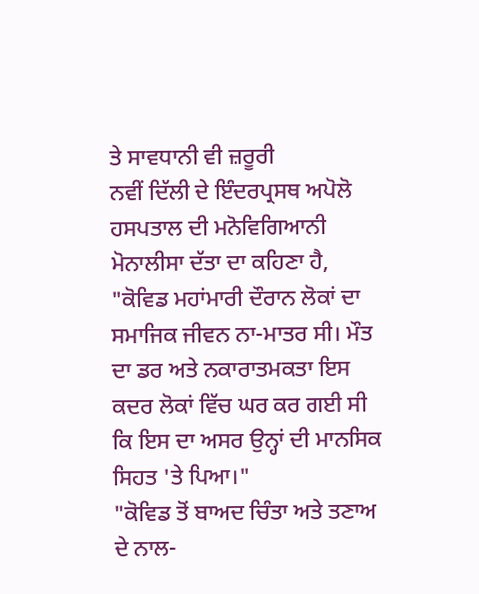ਤੇ ਸਾਵਧਾਨੀ ਵੀ ਜ਼ਰੂਰੀ
ਨਵੀਂ ਦਿੱਲੀ ਦੇ ਇੰਦਰਪ੍ਰਸਥ ਅਪੋਲੋ ਹਸਪਤਾਲ ਦੀ ਮਨੋਵਿਗਿਆਨੀ ਮੋਨਾਲੀਸਾ ਦੱਤਾ ਦਾ ਕਹਿਣਾ ਹੈ, "ਕੋਵਿਡ ਮਹਾਂਮਾਰੀ ਦੌਰਾਨ ਲੋਕਾਂ ਦਾ ਸਮਾਜਿਕ ਜੀਵਨ ਨਾ-ਮਾਤਰ ਸੀ। ਮੌਤ ਦਾ ਡਰ ਅਤੇ ਨਕਾਰਾਤਮਕਤਾ ਇਸ ਕਦਰ ਲੋਕਾਂ ਵਿੱਚ ਘਰ ਕਰ ਗਈ ਸੀ ਕਿ ਇਸ ਦਾ ਅਸਰ ਉਨ੍ਹਾਂ ਦੀ ਮਾਨਸਿਕ ਸਿਹਤ 'ਤੇ ਪਿਆ।"
"ਕੋਵਿਡ ਤੋਂ ਬਾਅਦ ਚਿੰਤਾ ਅਤੇ ਤਣਾਅ ਦੇ ਨਾਲ-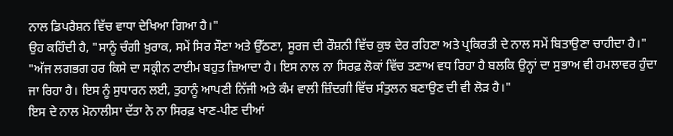ਨਾਲ ਡਿਪਰੈਸ਼ਨ ਵਿੱਚ ਵਾਧਾ ਦੇਖਿਆ ਗਿਆ ਹੈ।"
ਉਹ ਕਹਿੰਦੀ ਹੈ, "ਸਾਨੂੰ ਚੰਗੀ ਖ਼ੁਰਾਕ, ਸਮੇਂ ਸਿਰ ਸੌਣਾ ਅਤੇ ਉੱਠਣਾ, ਸੂਰਜ ਦੀ ਰੌਸ਼ਨੀ ਵਿੱਚ ਕੁਝ ਦੇਰ ਰਹਿਣਾ ਅਤੇ ਪ੍ਰਕਿਰਤੀ ਦੇ ਨਾਲ ਸਮੇਂ ਬਿਤਾਉਣਾ ਚਾਹੀਦਾ ਹੈ।"
"ਅੱਜ ਲਗਭਗ ਹਰ ਕਿਸੇ ਦਾ ਸਕ੍ਰੀਨ ਟਾਈਮ ਬਹੁਤ ਜ਼ਿਆਦਾ ਹੈ। ਇਸ ਨਾਲ ਨਾ ਸਿਰਫ਼ ਲੋਕਾਂ ਵਿੱਚ ਤਣਾਅ ਵਧ ਰਿਹਾ ਹੈ ਬਲਕਿ ਉਨ੍ਹਾਂ ਦਾ ਸੁਭਾਅ ਵੀ ਹਮਲਾਵਰ ਹੁੰਦਾ ਜਾ ਰਿਹਾ ਹੈ। ਇਸ ਨੂੰ ਸੁਧਾਰਨ ਲਈ, ਤੁਹਾਨੂੰ ਆਪਣੀ ਨਿੱਜੀ ਅਤੇ ਕੰਮ ਵਾਲੀ ਜ਼ਿੰਦਗੀ ਵਿੱਚ ਸੰਤੁਲਨ ਬਣਾਉਣ ਦੀ ਵੀ ਲੋੜ ਹੈ।"
ਇਸ ਦੇ ਨਾਲ ਮੋਨਾਲੀਸਾ ਦੱਤਾ ਨੇ ਨਾ ਸਿਰਫ਼ ਖਾਣ-ਪੀਣ ਦੀਆਂ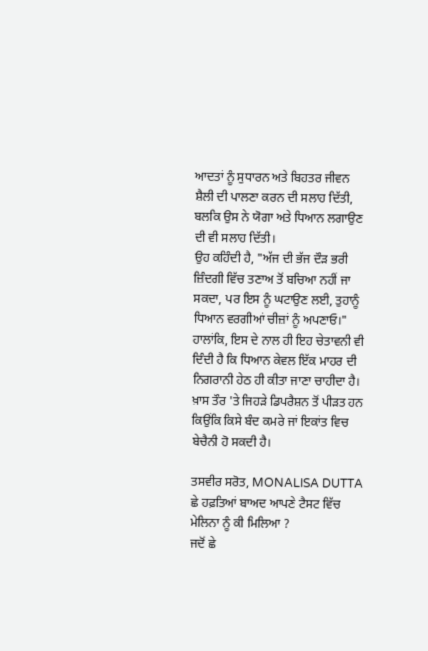ਆਦਤਾਂ ਨੂੰ ਸੁਧਾਰਨ ਅਤੇ ਬਿਹਤਰ ਜੀਵਨ ਸ਼ੈਲੀ ਦੀ ਪਾਲਣਾ ਕਰਨ ਦੀ ਸਲਾਹ ਦਿੱਤੀ, ਬਲਕਿ ਉਸ ਨੇ ਯੋਗਾ ਅਤੇ ਧਿਆਨ ਲਗਾਉਣ ਦੀ ਵੀ ਸਲਾਹ ਦਿੱਤੀ।
ਉਹ ਕਹਿੰਦੀ ਹੈ, "ਅੱਜ ਦੀ ਭੱਜ ਦੌੜ ਭਰੀ ਜ਼ਿੰਦਗੀ ਵਿੱਚ ਤਣਾਅ ਤੋਂ ਬਚਿਆ ਨਹੀਂ ਜਾ ਸਕਦਾ, ਪਰ ਇਸ ਨੂੰ ਘਟਾਉਣ ਲਈ, ਤੁਹਾਨੂੰ ਧਿਆਨ ਵਰਗੀਆਂ ਚੀਜ਼ਾਂ ਨੂੰ ਅਪਣਾਓ।"
ਹਾਲਾਂਕਿ, ਇਸ ਦੇ ਨਾਲ ਹੀ ਇਹ ਚੇਤਾਵਨੀ ਵੀ ਦਿੰਦੀ ਹੈ ਕਿ ਧਿਆਨ ਕੇਵਲ ਇੱਕ ਮਾਹਰ ਦੀ ਨਿਗਰਾਨੀ ਹੇਠ ਹੀ ਕੀਤਾ ਜਾਣਾ ਚਾਹੀਦਾ ਹੈ। ਖ਼ਾਸ ਤੌਰ 'ਤੇ ਜਿਹੜੇ ਡਿਪਰੈਸ਼ਨ ਤੋਂ ਪੀੜਤ ਹਨ ਕਿਉਂਕਿ ਕਿਸੇ ਬੰਦ ਕਮਰੇ ਜਾਂ ਇਕਾਂਤ ਵਿਚ ਬੇਚੈਨੀ ਹੋ ਸਕਦੀ ਹੈ।

ਤਸਵੀਰ ਸਰੋਤ, MONALISA DUTTA
ਛੇ ਹਫ਼ਤਿਆਂ ਬਾਅਦ ਆਪਣੇ ਟੈਸਟ ਵਿੱਚ ਮੇਲਿਨਾ ਨੂੰ ਕੀ ਮਿਲਿਆ ?
ਜਦੋਂ ਛੇ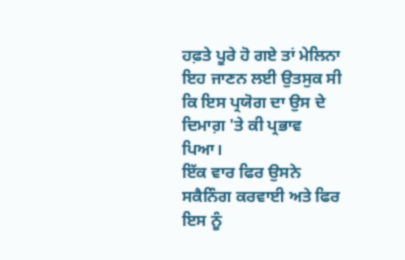ਹਫ਼ਤੇ ਪੂਰੇ ਹੋ ਗਏ ਤਾਂ ਮੇਲਿਨਾ ਇਹ ਜਾਣਨ ਲਈ ਉਤਸੁਕ ਸੀ ਕਿ ਇਸ ਪ੍ਰਯੋਗ ਦਾ ਉਸ ਦੇ ਦਿਮਾਗ਼ 'ਤੇ ਕੀ ਪ੍ਰਭਾਵ ਪਿਆ।
ਇੱਕ ਵਾਰ ਫਿਰ ਉਸਨੇ ਸਕੈਨਿੰਗ ਕਰਵਾਈ ਅਤੇ ਫਿਰ ਇਸ ਨੂੰ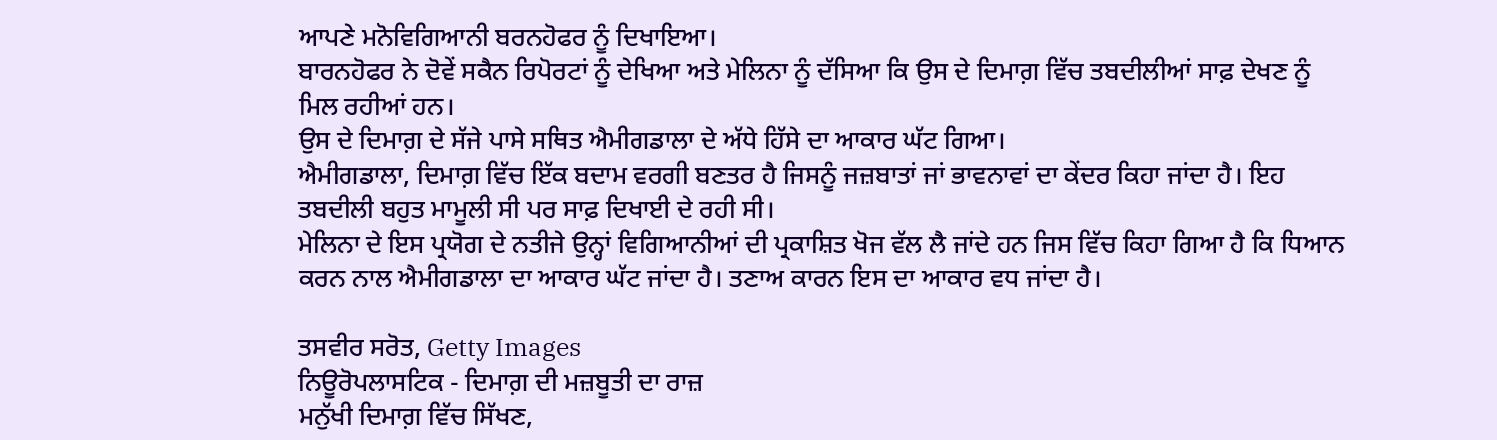ਆਪਣੇ ਮਨੋਵਿਗਿਆਨੀ ਬਰਨਹੋਫਰ ਨੂੰ ਦਿਖਾਇਆ।
ਬਾਰਨਹੋਫਰ ਨੇ ਦੋਵੇਂ ਸਕੈਨ ਰਿਪੋਰਟਾਂ ਨੂੰ ਦੇਖਿਆ ਅਤੇ ਮੇਲਿਨਾ ਨੂੰ ਦੱਸਿਆ ਕਿ ਉਸ ਦੇ ਦਿਮਾਗ਼ ਵਿੱਚ ਤਬਦੀਲੀਆਂ ਸਾਫ਼ ਦੇਖਣ ਨੂੰ ਮਿਲ ਰਹੀਆਂ ਹਨ।
ਉਸ ਦੇ ਦਿਮਾਗ਼ ਦੇ ਸੱਜੇ ਪਾਸੇ ਸਥਿਤ ਐਮੀਗਡਾਲਾ ਦੇ ਅੱਧੇ ਹਿੱਸੇ ਦਾ ਆਕਾਰ ਘੱਟ ਗਿਆ।
ਐਮੀਗਡਾਲਾ, ਦਿਮਾਗ਼ ਵਿੱਚ ਇੱਕ ਬਦਾਮ ਵਰਗੀ ਬਣਤਰ ਹੈ ਜਿਸਨੂੰ ਜਜ਼ਬਾਤਾਂ ਜਾਂ ਭਾਵਨਾਵਾਂ ਦਾ ਕੇਂਦਰ ਕਿਹਾ ਜਾਂਦਾ ਹੈ। ਇਹ ਤਬਦੀਲੀ ਬਹੁਤ ਮਾਮੂਲੀ ਸੀ ਪਰ ਸਾਫ਼ ਦਿਖਾਈ ਦੇ ਰਹੀ ਸੀ।
ਮੇਲਿਨਾ ਦੇ ਇਸ ਪ੍ਰਯੋਗ ਦੇ ਨਤੀਜੇ ਉਨ੍ਹਾਂ ਵਿਗਿਆਨੀਆਂ ਦੀ ਪ੍ਰਕਾਸ਼ਿਤ ਖੋਜ ਵੱਲ ਲੈ ਜਾਂਦੇ ਹਨ ਜਿਸ ਵਿੱਚ ਕਿਹਾ ਗਿਆ ਹੈ ਕਿ ਧਿਆਨ ਕਰਨ ਨਾਲ ਐਮੀਗਡਾਲਾ ਦਾ ਆਕਾਰ ਘੱਟ ਜਾਂਦਾ ਹੈ। ਤਣਾਅ ਕਾਰਨ ਇਸ ਦਾ ਆਕਾਰ ਵਧ ਜਾਂਦਾ ਹੈ।

ਤਸਵੀਰ ਸਰੋਤ, Getty Images
ਨਿਊਰੋਪਲਾਸਟਿਕ - ਦਿਮਾਗ਼ ਦੀ ਮਜ਼ਬੂਤੀ ਦਾ ਰਾਜ਼
ਮਨੁੱਖੀ ਦਿਮਾਗ਼ ਵਿੱਚ ਸਿੱਖਣ,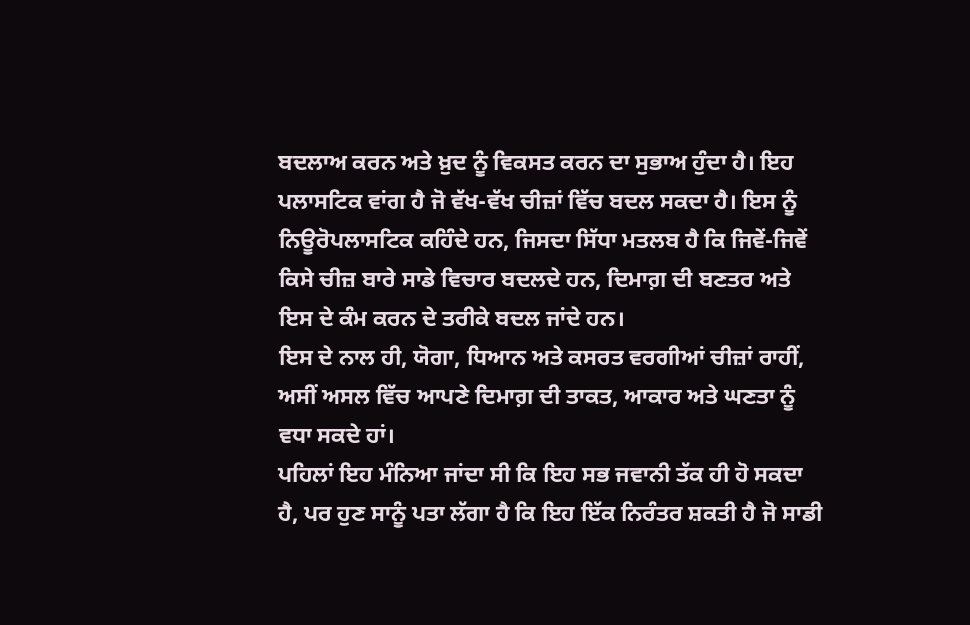ਬਦਲਾਅ ਕਰਨ ਅਤੇ ਖ਼ੁਦ ਨੂੰ ਵਿਕਸਤ ਕਰਨ ਦਾ ਸੁਭਾਅ ਹੁੰਦਾ ਹੈ। ਇਹ ਪਲਾਸਟਿਕ ਵਾਂਗ ਹੈ ਜੋ ਵੱਖ-ਵੱਖ ਚੀਜ਼ਾਂ ਵਿੱਚ ਬਦਲ ਸਕਦਾ ਹੈ। ਇਸ ਨੂੰ ਨਿਊਰੋਪਲਾਸਟਿਕ ਕਹਿੰਦੇ ਹਨ, ਜਿਸਦਾ ਸਿੱਧਾ ਮਤਲਬ ਹੈ ਕਿ ਜਿਵੇਂ-ਜਿਵੇਂ ਕਿਸੇ ਚੀਜ਼ ਬਾਰੇ ਸਾਡੇ ਵਿਚਾਰ ਬਦਲਦੇ ਹਨ, ਦਿਮਾਗ਼ ਦੀ ਬਣਤਰ ਅਤੇ ਇਸ ਦੇ ਕੰਮ ਕਰਨ ਦੇ ਤਰੀਕੇ ਬਦਲ ਜਾਂਦੇ ਹਨ।
ਇਸ ਦੇ ਨਾਲ ਹੀ, ਯੋਗਾ, ਧਿਆਨ ਅਤੇ ਕਸਰਤ ਵਰਗੀਆਂ ਚੀਜ਼ਾਂ ਰਾਹੀਂ, ਅਸੀਂ ਅਸਲ ਵਿੱਚ ਆਪਣੇ ਦਿਮਾਗ਼ ਦੀ ਤਾਕਤ, ਆਕਾਰ ਅਤੇ ਘਣਤਾ ਨੂੰ ਵਧਾ ਸਕਦੇ ਹਾਂ।
ਪਹਿਲਾਂ ਇਹ ਮੰਨਿਆ ਜਾਂਦਾ ਸੀ ਕਿ ਇਹ ਸਭ ਜਵਾਨੀ ਤੱਕ ਹੀ ਹੋ ਸਕਦਾ ਹੈ, ਪਰ ਹੁਣ ਸਾਨੂੰ ਪਤਾ ਲੱਗਾ ਹੈ ਕਿ ਇਹ ਇੱਕ ਨਿਰੰਤਰ ਸ਼ਕਤੀ ਹੈ ਜੋ ਸਾਡੀ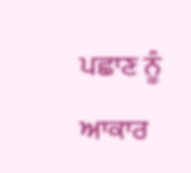ਪਛਾਣ ਨੂੰ ਆਕਾਰ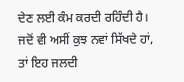ਦੇਣ ਲਈ ਕੰਮ ਕਰਦੀ ਰਹਿੰਦੀ ਹੈ।
ਜਦੋਂ ਵੀ ਅਸੀਂ ਕੁਝ ਨਵਾਂ ਸਿੱਖਦੇ ਹਾਂ, ਤਾਂ ਇਹ ਜਲਦੀ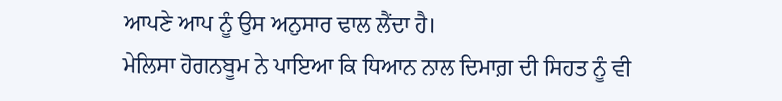ਆਪਣੇ ਆਪ ਨੂੰ ਉਸ ਅਨੁਸਾਰ ਢਾਲ ਲੈਂਦਾ ਹੈ।
ਮੇਲਿਸਾ ਹੋਗਨਬੂਮ ਨੇ ਪਾਇਆ ਕਿ ਧਿਆਨ ਨਾਲ ਦਿਮਾਗ਼ ਦੀ ਸਿਹਤ ਨੂੰ ਵੀ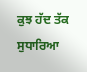ਕੁਝ ਹੱਦ ਤੱਕ ਸੁਧਾਰਿਆ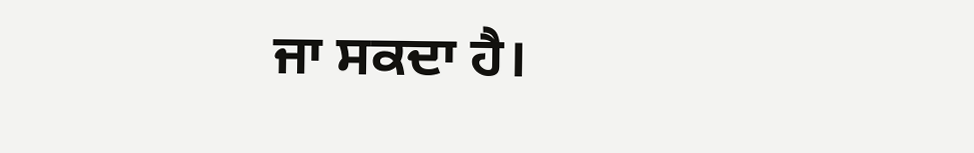ਜਾ ਸਕਦਾ ਹੈ।